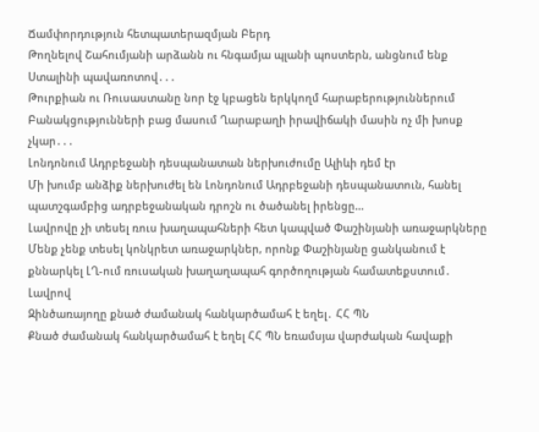Ճամփորդություն հետպատերազմյան Բերդ
Թողնելով Շահումյանի արձանն ու հնգամյա պլանի պոստերն, անցնում ենք Ստալինի պավառոտով․․․
Թուրքիան ու Ռուսաստանը նոր էջ կբացեն երկկողմ հարաբերություններում
Բանակցությունների բաց մասում Ղարաբաղի իրավիճակի մասին ոչ մի խոսք չկար․․․
Լոնդոնում Ադրբեջանի դեսպանատան ներխուժումը Ալիևի դեմ էր
Մի խումբ անձիք ներխուժել են Լոնդոնում Ադրբեջանի դեսպանատուն, հանել պատշգամբից ադրբեջանական դրոշն ու ծածանել իրենցը...
Լավրովը չի տեսել ռուս խաղապահների հետ կապված Փաշինյանի առաջարկները
Մենք չենք տեսել կոնկրետ առաջարկներ, որոնք Փաշինյանը ցանկանում է քննարկել ԼՂ-ում ռուսական խաղաղապահ գործողության համատեքստում․ Լավրով
Զինծառայողը քնած ժամանակ հանկարծամահ է եղել․ ՀՀ ՊՆ
Քնած ժամանակ հանկարծամահ է եղել ՀՀ ՊՆ եռամսյա վարժական հավաքի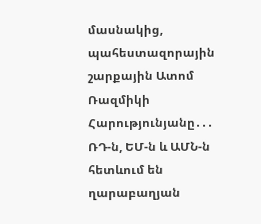մասնակից, պահեստազորային շարքային Ատոմ Ռազմիկի Հարությունյանը․․․
ՌԴ-ն, ԵՄ-ն և ԱՄՆ-ն հետևում են ղարաբաղյան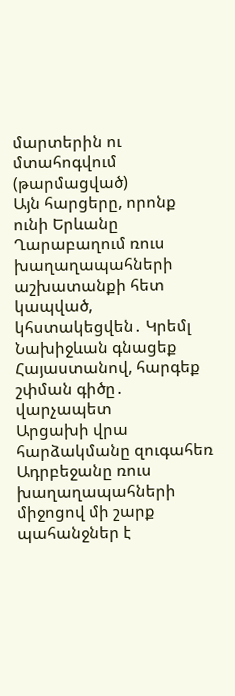մարտերին ու մտահոգվում (թարմացված)
Այն հարցերը, որոնք ունի Երևանը Ղարաբաղում ռուս խաղաղապահների աշխատանքի հետ կապված, կհստակեցվեն․ Կրեմլ
Նախիջևան գնացեք Հայաստանով, հարգեք շփման գիծը․ վարչապետ
Արցախի վրա հարձակմանը զուգահեռ Ադրբեջանը ռուս խաղաղապահների միջոցով մի շարք պահանջներ է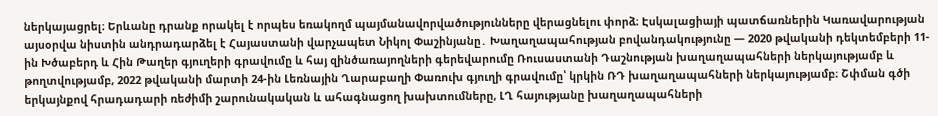ներկայացրել։ Երևանը դրանք որակել է որպես եռակողմ պայմանավորվածությունները վերացնելու փորձ։ Էսկալացիայի պատճառներին Կառավարության այսօրվա նիստին անդրադարձել է Հայաստանի վարչապետ Նիկոլ Փաշինյանը․ Խաղաղապահության բովանդակությունը — 2020 թվականի դեկտեմբերի 11-ին Խծաբերդ և Հին Թաղեր գյուղերի գրավումը և հայ զինծառայողների գերեվարումը Ռուսաստանի Դաշնության խաղաղապահների ներկայությամբ և թողտվությամբ, 2022 թվականի մարտի 24-ին Լեռնային Ղարաբաղի Փառուխ գյուղի գրավումը՝ կրկին ՌԴ խաղաղապահների ներկայությամբ։ Շփման գծի երկայնքով հրադադարի ռեժիմի շարունակական և ահագնացող խախտումները, ԼՂ հայությանը խաղաղապահների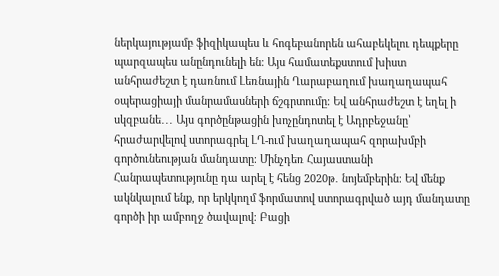ներկայությամբ ֆիզիկապես և հոգեբանորեն ահաբեկելու դեպքերը պարզապես անընդունելի են։ Այս համատեքստում խիստ անհրաժեշտ է դառնում Լեռնային Ղարաբաղում խաղաղապահ օպերացիայի մանրամասների ճշգրտումը։ Եվ անհրաժեշտ է եղել ի սկզբանե․․․ Այս գործընթացին խոչընդոտել է Ադրբեջանը՝ հրաժարվելով ստորագրել ԼՂ-ում խաղաղապահ զորախմբի գործունեության մանդատը։ Մինչդեռ Հայաստանի Հանրապետությունը դա արել է հենց 2020թ․ նոյեմբերին։ Եվ մենք ակնկալում ենք, որ երկկողմ ֆորմատով ստորագրված այդ մանդատը գործի իր ամբողջ ծավալով։ Բացի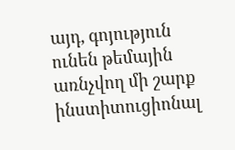այդ, գոյություն ունեն թեմային առնչվող մի շարք ինստիտուցիոնալ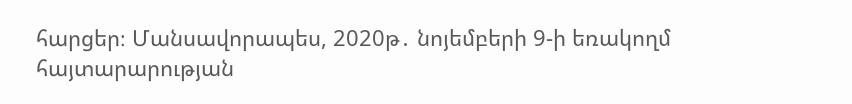հարցեր։ Մանսավորապես, 2020թ․ նոյեմբերի 9-ի եռակողմ հայտարարության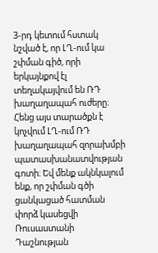3-րդ կետում հստակ նշված է, որ ԼՂ-ում կա շփման գիծ, որի երկայնքով էլ տեղակայվում են ՌԴ խաղաղապահ ուժերը։ Հենց այս տարածքն է կոչվում ԼՂ-ում ՌԴ խաղաղապահ զորախմբի պատասխանատվության գոտի։ Եվ մենք ակնկալում ենք, որ շփման գծի ցանկացած հատման փորձ կասեցվի Ռուսաստանի Դաշնության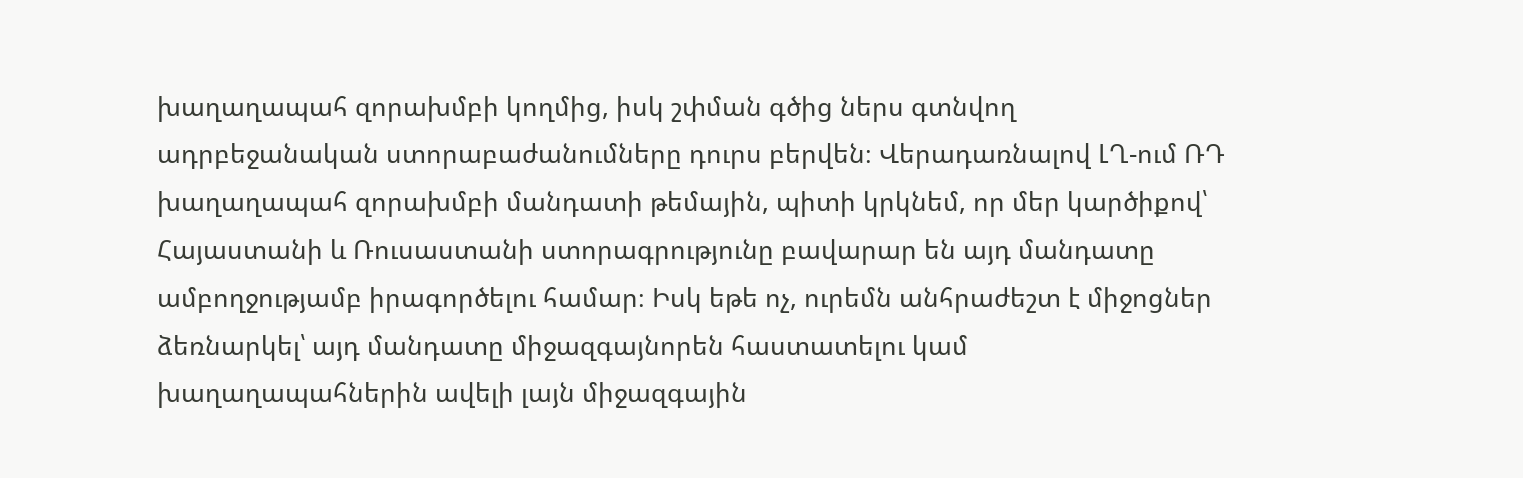խաղաղապահ զորախմբի կողմից, իսկ շփման գծից ներս գտնվող ադրբեջանական ստորաբաժանումները դուրս բերվեն։ Վերադառնալով ԼՂ-ում ՌԴ խաղաղապահ զորախմբի մանդատի թեմային, պիտի կրկնեմ, որ մեր կարծիքով՝ Հայաստանի և Ռուսաստանի ստորագրությունը բավարար են այդ մանդատը ամբողջությամբ իրագործելու համար։ Իսկ եթե ոչ, ուրեմն անհրաժեշտ է միջոցներ ձեռնարկել՝ այդ մանդատը միջազգայնորեն հաստատելու կամ խաղաղապահներին ավելի լայն միջազգային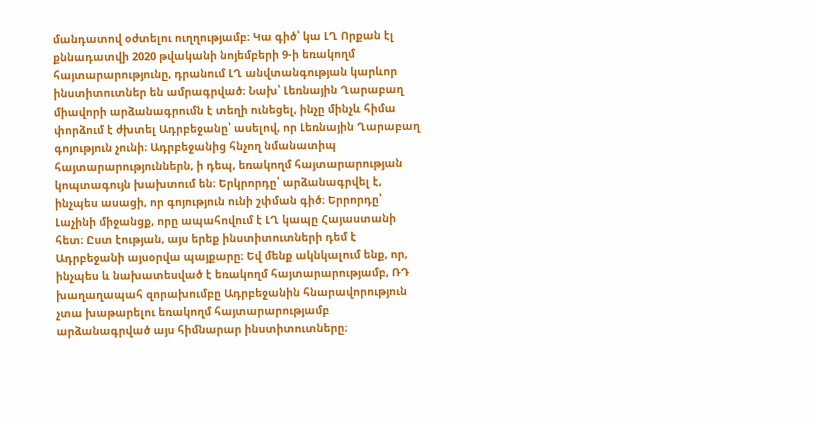մանդատով օժտելու ուղղությամբ։ Կա գիծ՝ կա ԼՂ Որքան էլ քննադատվի 2020 թվականի նոյեմբերի 9-ի եռակողմ հայտարարությունը, դրանում ԼՂ անվտանգության կարևոր ինստիտուտներ են ամրագրված։ Նախ՝ Լեռնային Ղարաբաղ միավորի արձանագրումն է տեղի ունեցել, ինչը մինչև հիմա փորձում է ժխտել Ադրբեջանը՝ ասելով, որ Լեռնային Ղարաբաղ գոյություն չունի։ Ադրբեջանից հնչող նմանատիպ հայտարարություններն, ի դեպ, եռակողմ հայտարարության կոպտագույն խախտում են։ Երկրորդը՝ արձանագրվել է, ինչպես ասացի, որ գոյություն ունի շփման գիծ։ Երրորդը՝ Լաչինի միջանցք, որը ապահովում է ԼՂ կապը Հայաստանի հետ։ Ըստ էության, այս երեք ինստիտուտների դեմ է Ադրբեջանի այսօրվա պայքարը։ Եվ մենք ակնկալում ենք, որ, ինչպես և նախատեսված է եռակողմ հայտարարությամբ, ՌԴ խաղաղապահ զորախումբը Ադրբեջանին հնարավորություն չտա խաթարելու եռակողմ հայտարարությամբ արձանագրված այս հիմնարար ինստիտուտները։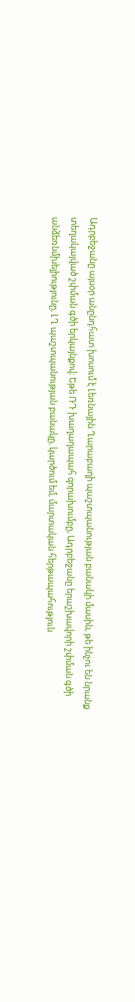Ադրբեջանը այսօր անընդհատ խոսում է Լեռնային Ղարաբաղի պաշտպանության բանակի մասին, թե ինչու են նրանք տեղակայված շփման գծի երկայնքով։ Եթե ՌԴ խաղաղապահ զորախումբը, Ադրբեջանը երաշխավորի շփման գծի անձեռնմխելիությունը, ԼՂ պաշտպանության բանակը, կարծում եմ, մարտական հերթապահություն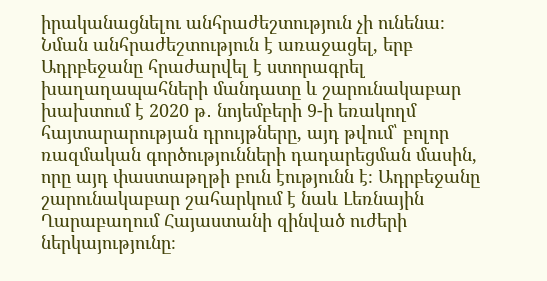իրականացնելու անհրաժեշտություն չի ունենա։ Նման անհրաժեշտություն է առաջացել, երբ Ադրբեջանը հրաժարվել է ստորագրել խաղաղապահների մանդատը և շարունակաբար խախտում է 2020 թ․ նոյեմբերի 9-ի եռակողմ հայտարարության դրույթները, այդ թվում՝ բոլոր ռազմական գործությունների դադարեցման մասին, որը այդ փաստաթղթի բուն էությունն է։ Ադրբեջանը շարունակաբար շահարկում է նաև Լեռնային Ղարաբաղում Հայաստանի զինված ուժերի ներկայությունը։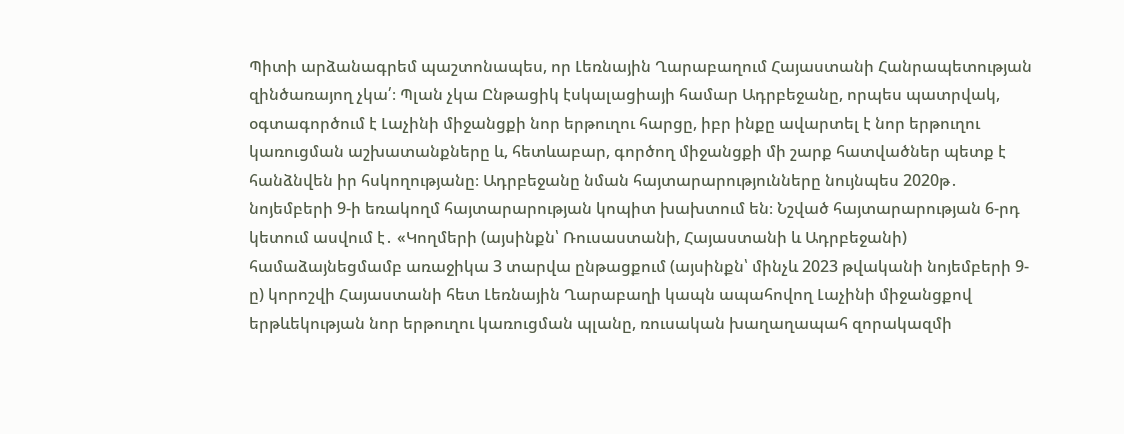Պիտի արձանագրեմ պաշտոնապես, որ Լեռնային Ղարաբաղում Հայաստանի Հանրապետության զինծառայող չկա՛։ Պլան չկա Ընթացիկ էսկալացիայի համար Ադրբեջանը, որպես պատրվակ, օգտագործում է Լաչինի միջանցքի նոր երթուղու հարցը, իբր ինքը ավարտել է նոր երթուղու կառուցման աշխատանքները և, հետևաբար, գործող միջանցքի մի շարք հատվածներ պետք է հանձնվեն իր հսկողությանը։ Ադրբեջանը նման հայտարարությունները նույնպես 2020թ․ նոյեմբերի 9-ի եռակողմ հայտարարության կոպիտ խախտում են։ Նշված հայտարարության 6-րդ կետում ասվում է․ «Կողմերի (այսինքն՝ Ռուսաստանի, Հայաստանի և Ադրբեջանի) համաձայնեցմամբ առաջիկա 3 տարվա ընթացքում (այսինքն՝ մինչև 2023 թվականի նոյեմբերի 9-ը) կորոշվի Հայաստանի հետ Լեռնային Ղարաբաղի կապն ապահովող Լաչինի միջանցքով երթևեկության նոր երթուղու կառուցման պլանը, ռուսական խաղաղապահ զորակազմի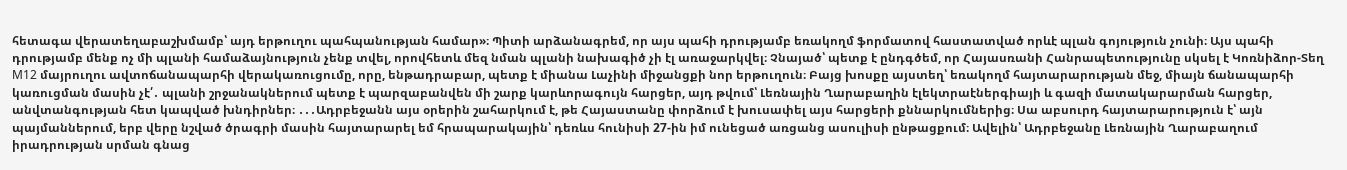հետագա վերատեղաբաշխմամբ՝ այդ երթուղու պահպանության համար»։ Պիտի արձանագրեմ, որ այս պահի դրությամբ եռակողմ ֆորմատով հաստատված որևէ պլան գոյություն չունի։ Այս պահի դրությամբ մենք ոչ մի պլանի համաձայնություն չենք տվել, որովհետև մեզ նման պլանի նախագիծ չի էլ առաջարկվել։ Չնայած՝ պետք է ընդգծեմ, որ Հայասռանի Հանրապետությունը սկսել է Կոռնիձոր-Տեղ M12 մայրուղու ավտոճանապարհի վերակառուցումը, որը, ենթադրաբար, պետք է միանա Լաչինի միջանցքի նոր երթուղուն։ Բայց խոսքը այստեղ՝ եռակողմ հայտարարության մեջ, միայն ճանապարհի կառուցման մասին չէ՛․ պլանի շրջանակներում պետք է պարզաբանվեն մի շարք կարևորագույն հարցեր, այդ թվում՝ Լեռնային Ղարաբաղին էլեկտրաէներգիայի և գազի մատակարարման հարցեր, անվտանգության հետ կապված խնդիրներ։ ․․․Ադրբեջանն այս օրերին շահարկում է, թե Հայաստանը փորձում է խուսափել այս հարցերի քննարկումներից։ Սա աբսուրդ հայտարարություն է՝ այն պայմաններում, երբ վերը նշված ծրագրի մասին հայտարարել եմ հրապարակային՝ դեռևս հունիսի 27-ին իմ ունեցած առցանց ասուլիսի ընթացքում։ Ավելին՝ Ադրբեջանը Լեռնային Ղարաբաղում իրադրության սրման գնաց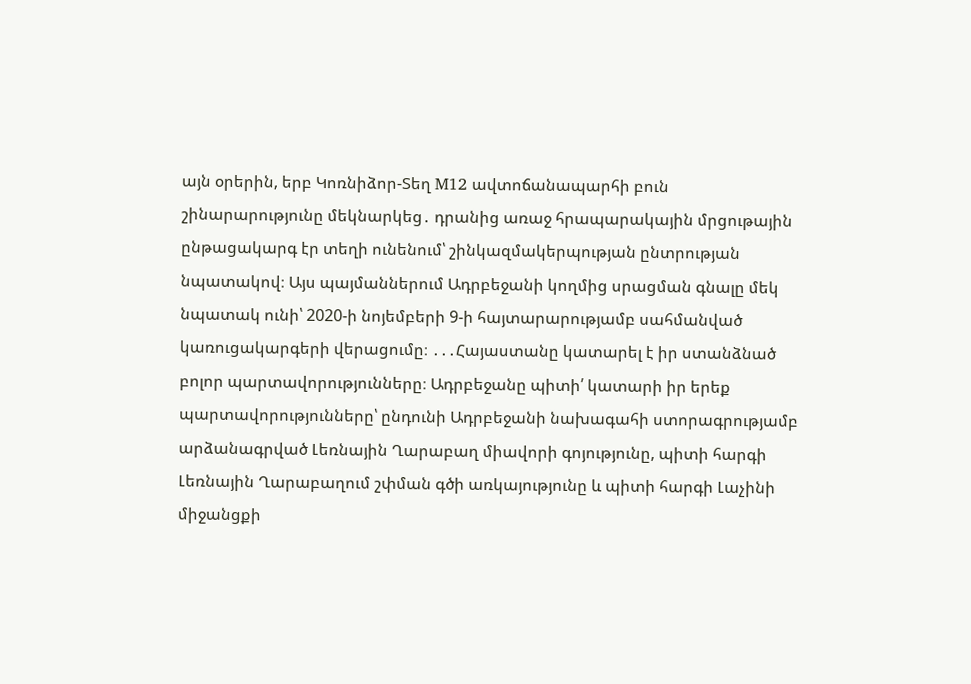այն օրերին, երբ Կոռնիձոր-Տեղ M12 ավտոճանապարհի բուն շինարարությունը մեկնարկեց․ դրանից առաջ հրապարակային մրցութային ընթացակարգ էր տեղի ունենում՝ շինկազմակերպության ընտրության նպատակով։ Այս պայմաններում Ադրբեջանի կողմից սրացման գնալը մեկ նպատակ ունի՝ 2020-ի նոյեմբերի 9-ի հայտարարությամբ սահմանված կառուցակարգերի վերացումը։ ․․․Հայաստանը կատարել է իր ստանձնած բոլոր պարտավորությունները։ Ադրբեջանը պիտի՛ կատարի իր երեք պարտավորությունները՝ ընդունի Ադրբեջանի նախագահի ստորագրությամբ արձանագրված Լեռնային Ղարաբաղ միավորի գոյությունը, պիտի հարգի Լեռնային Ղարաբաղում շփման գծի առկայությունը և պիտի հարգի Լաչինի միջանցքի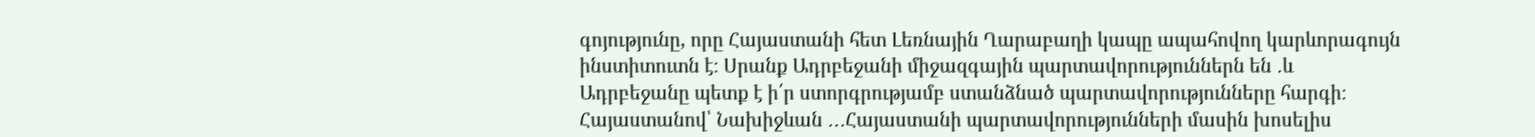գոյությունը, որը Հայաստանի հետ Լեռնային Ղարաբաղի կապը ապահովող կարևորագույն ինստիտուտն է։ Սրանք Ադրբեջանի միջազգային պարտավորություններն են ․և Ադրբեջանը պետք է ի՛ր ստորգրությամբ ստանձնած պարտավորությունները հարգի։ Հայաստանով՝ Նախիջևան ․․․Հայաստանի պարտավորությունների մասին խոսելիս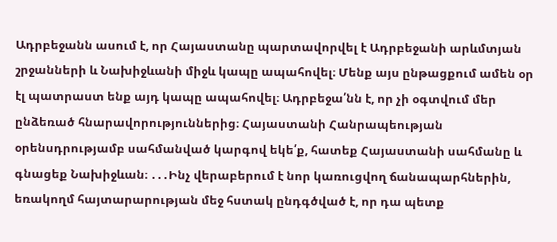Ադրբեջանն ասում է, որ Հայաստանը պարտավորվել է Ադրբեջանի արևմտյան շրջանների և Նախիջևանի միջև կապը ապահովել։ Մենք այս ընթացքում ամեն օր էլ պատրաստ ենք այդ կապը ապահովել։ Ադրբեջա՛նն է, որ չի օգտվում մեր ընձեռած հնարավորություններից։ Հայաստանի Հանրապեության օրենսդրությամբ սահմանված կարգով եկե՛ք, հատեք Հայաստանի սահմանը և գնացեք Նախիջևան։ ․․․Ինչ վերաբերում է նոր կառուցվող ճանապարհներին, եռակողմ հայտարարության մեջ հստակ ընդգծված է, որ դա պետք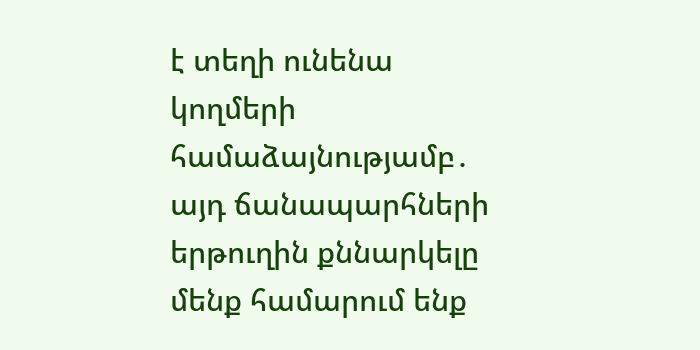է տեղի ունենա կողմերի համաձայնությամբ․ այդ ճանապարհների երթուղին քննարկելը մենք համարում ենք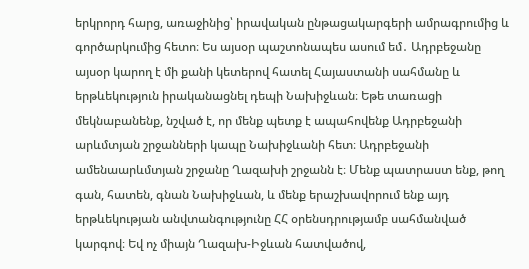երկրորդ հարց, առաջինից՝ իրավական ընթացակարգերի ամրագրումից և գործարկումից հետո։ Ես այսօր պաշտոնապես ասում եմ․ Ադրբեջանը այսօր կարող է մի քանի կետերով հատել Հայաստանի սահմանը և երթևեկություն իրականացնել դեպի Նախիջևան։ Եթե տառացի մեկնաբանենք, նշված է, որ մենք պետք է ապահովենք Ադրբեջանի արևմտյան շրջանների կապը Նախիջևանի հետ։ Ադրբեջանի ամենաարևմտյան շրջանը Ղազախի շրջանն է։ Մենք պատրաստ ենք, թող գան, հատեն, գնան Նախիջևան, և մենք երաշխավորում ենք այդ երթևեկության անվտանգությունը ՀՀ օրենսդրությամբ սահմանված կարգով։ Եվ ոչ միայն Ղազախ-Իջևան հատվածով,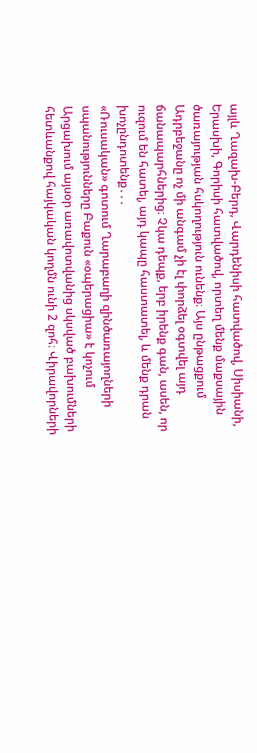այլև Ղազախ-Բերդ, Վարդենիսի հատվածով, Սիսիանի, Երասխի, Գորիսի հատվածով, որտեղ մենք մաքսային ծառայության հսկողություն ունենք։ Այս ընթացքում Ադրբեջանը ոչ մի անգամ չի էլ փորձել օգտվել այդ ճանապարհներից։ Չկա դեպք, երբ իրենք գան, ասեն, որ ուզում են հատել, այդ կապը հաստատել, և մենք դրան խոչընդոտենք․․․
«Ռուսական» գոտում Ղարաբաղի զինծառայողների սպանությունները Բաքուն «օպերացիա» է կոչում
Արցախում այսօր առավոտվանից սկսված բախումների հետևանքով հայկական կողմն ունի 2 զոհ։ Վիրավորների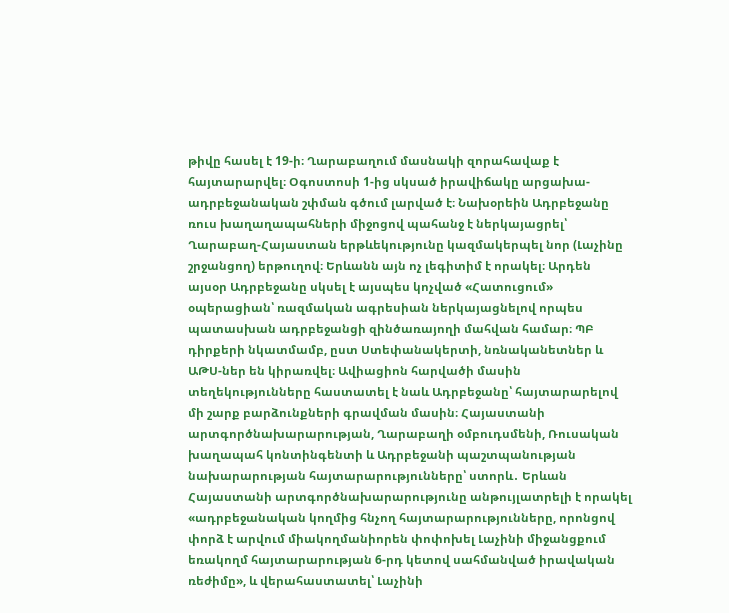թիվը հասել է 19-ի։ Ղարաբաղում մասնակի զորահավաք է հայտարարվել։ Օգոստոսի 1-ից սկսած իրավիճակը արցախա-ադրբեջանական շփման գծում լարված է։ Նախօրեին Ադրբեջանը ռուս խաղաղապահների միջոցով պահանջ է ներկայացրել՝ Ղարաբաղ-Հայաստան երթևեկությունը կազմակերպել նոր (Լաչինը շրջանցող) երթուղով։ Երևանն այն ոչ լեգիտիմ է որակել։ Արդեն այսօր Ադրբեջանը սկսել է այսպես կոչված «Հատուցում» օպերացիան՝ ռազմական ագրեսիան ներկայացնելով որպես պատասխան ադրբեջանցի զինծառայողի մահվան համար։ ՊԲ դիրքերի նկատմամբ, ըստ Ստեփանակերտի, նռնականետներ և ԱԹՍ-ներ են կիրառվել։ Ավիացիոն հարվածի մասին տեղեկությունները հաստատել է նաև Ադրբեջանը՝ հայտարարելով մի շարք բարձունքների գրավման մասին։ Հայաստանի արտգործնախարարության, Ղարաբաղի օմբուդսմենի, Ռուսական խաղապահ կոնտինգենտի և Ադրբեջանի պաշտպանության նախարարության հայտարարությունները՝ ստորև․ Երևան Հայաստանի արտգործնախարարությունը անթույլատրելի է որակել «ադրբեջանական կողմից հնչող հայտարարությունները, որոնցով փորձ է արվում միակողմանիորեն փոփոխել Լաչինի միջանցքում եռակողմ հայտարարության 6-րդ կետով սահմանված իրավական ռեժիմը», և վերահաստատել՝ Լաչինի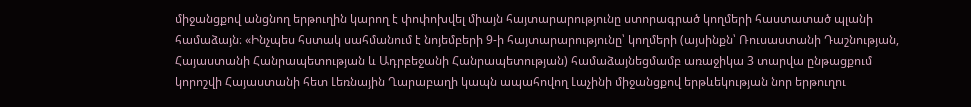միջանցքով անցնող երթուղին կարող է փոփոխվել միայն հայտարարությունը ստորագրած կողմերի հաստատած պլանի համաձայն։ «Ինչպես հստակ սահմանում է նոյեմբերի 9-ի հայտարարությունը՝ կողմերի (այսինքն՝ Ռուսաստանի Դաշնության, Հայաստանի Հանրապետության և Ադրբեջանի Հանրապետության) համաձայնեցմամբ առաջիկա 3 տարվա ընթացքում կորոշվի Հայաստանի հետ Լեռնային Ղարաբաղի կապն ապահովող Լաչինի միջանցքով երթևեկության նոր երթուղու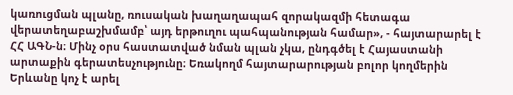կառուցման պլանը, ռուսական խաղաղապահ զորակազմի հետագա վերատեղաբաշխմամբ՝ այդ երթուղու պահպանության համար», - հայտարարել է ՀՀ ԱԳՆ-ն։ Մինչ օրս հաստատված նման պլան չկա, ընդգծել է Հայաստանի արտաքին գերատեսչությունը։ Եռակողմ հայտարարության բոլոր կողմերին Երևանը կոչ է արել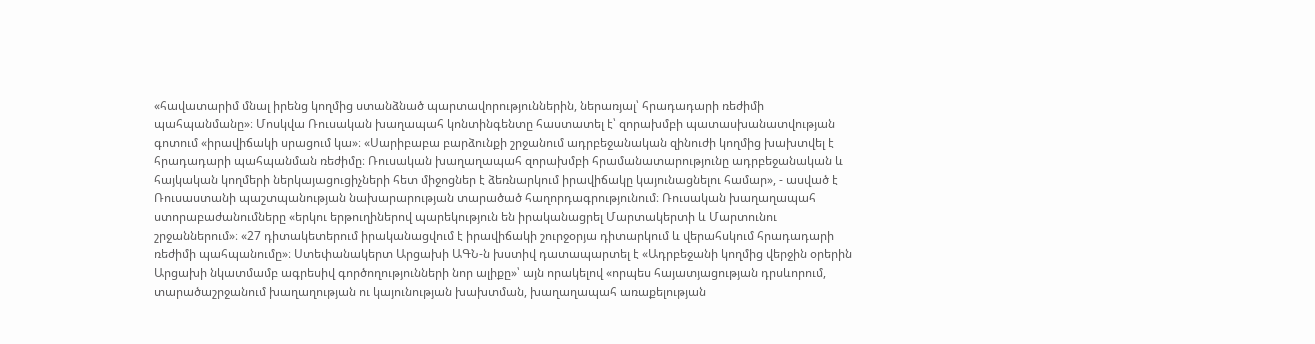«հավատարիմ մնալ իրենց կողմից ստանձնած պարտավորություններին, ներառյալ՝ հրադադարի ռեժիմի պահպանմանը»։ Մոսկվա Ռուսական խաղապահ կոնտինգենտը հաստատել է՝ զորախմբի պատասխանատվության գոտում «իրավիճակի սրացում կա»։ «Սարիբաբա բարձունքի շրջանում ադրբեջանական զինուժի կողմից խախտվել է հրադադարի պահպանման ռեժիմը։ Ռուսական խաղաղապահ զորախմբի հրամանատարությունը ադրբեջանական և հայկական կողմերի ներկայացուցիչների հետ միջոցներ է ձեռնարկում իրավիճակը կայունացնելու համար», - ասված է Ռուսաստանի պաշտպանության նախարարության տարածած հաղորդագրությունում։ Ռուսական խաղաղապահ ստորաբաժանումները «երկու երթուղիներով պարեկություն են իրականացրել Մարտակերտի և Մարտունու շրջաններում»։ «27 դիտակետերում իրականացվում է իրավիճակի շուրջօրյա դիտարկում և վերահսկում հրադադարի ռեժիմի պահպանումը»։ Ստեփանակերտ Արցախի ԱԳՆ-ն խստիվ դատապարտել է «Ադրբեջանի կողմից վերջին օրերին Արցախի նկատմամբ ագրեսիվ գործողությունների նոր ալիքը»՝ այն որակելով «որպես հայատյացության դրսևորում, տարածաշրջանում խաղաղության ու կայունության խախտման, խաղաղապահ առաքելության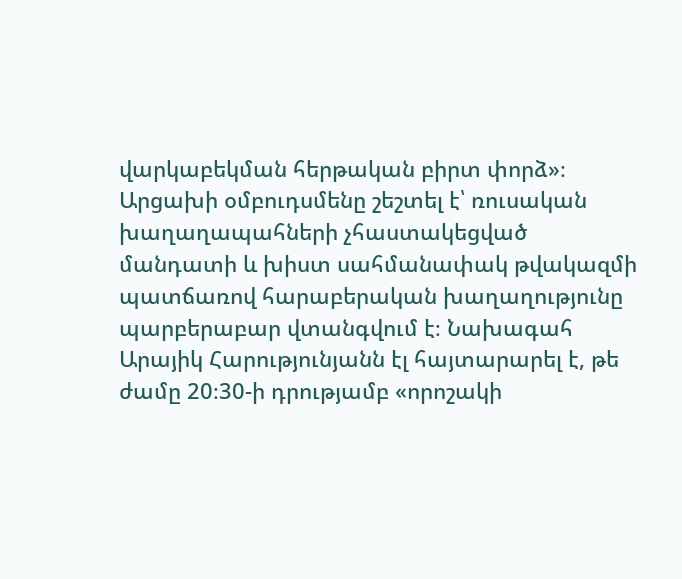վարկաբեկման հերթական բիրտ փորձ»։ Արցախի օմբուդսմենը շեշտել է՝ ռուսական խաղաղապահների չհաստակեցված մանդատի և խիստ սահմանափակ թվակազմի պատճառով հարաբերական խաղաղությունը պարբերաբար վտանգվում է։ Նախագահ Արայիկ Հարությունյանն էլ հայտարարել է, թե ժամը 20։30-ի դրությամբ «որոշակի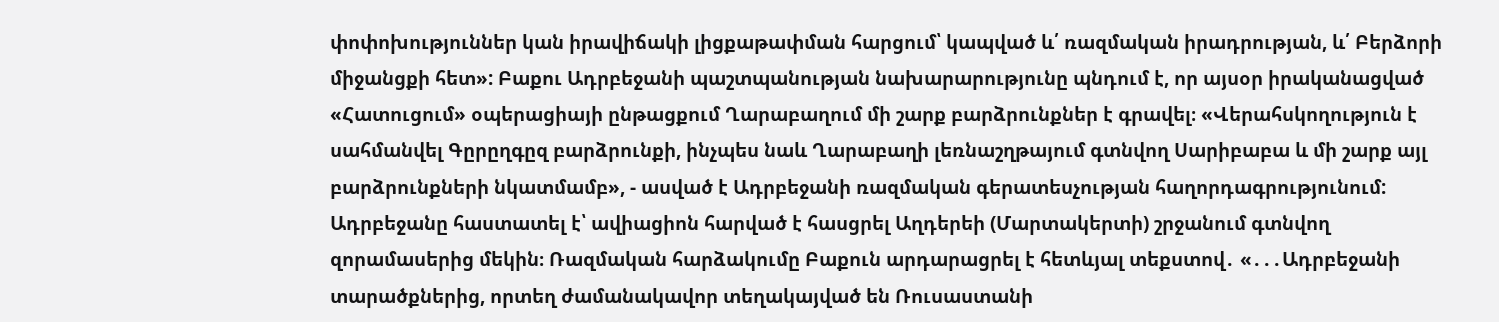փոփոխություններ կան իրավիճակի լիցքաթափման հարցում՝ կապված և՛ ռազմական իրադրության, և՛ Բերձորի միջանցքի հետ»: Բաքու Ադրբեջանի պաշտպանության նախարարությունը պնդում է, որ այսօր իրականացված «Հատուցում» օպերացիայի ընթացքում Ղարաբաղում մի շարք բարձրունքներ է գրավել։ «Վերահսկողություն է սահմանվել Գըրըղգըզ բարձրունքի, ինչպես նաև Ղարաբաղի լեռնաշղթայում գտնվող Սարիբաբա և մի շարք այլ բարձրունքների նկատմամբ», - ասված է Ադրբեջանի ռազմական գերատեսչության հաղորդագրությունում: Ադրբեջանը հաստատել է՝ ավիացիոն հարված է հասցրել Աղդերեի (Մարտակերտի) շրջանում գտնվող զորամասերից մեկին։ Ռազմական հարձակումը Բաքուն արդարացրել է հետևյալ տեքստով․ «․․․Ադրբեջանի տարածքներից, որտեղ ժամանակավոր տեղակայված են Ռուսաստանի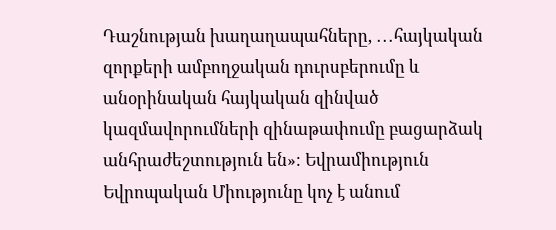Դաշնության խաղաղապահները, ․․․հայկական զորքերի ամբողջական դուրսբերումը և անօրինական հայկական զինված կազմավորումների զինաթափումը բացարձակ անհրաժեշտություն են»։ Եվրամիություն Եվրոպական Միությունը կոչ է անում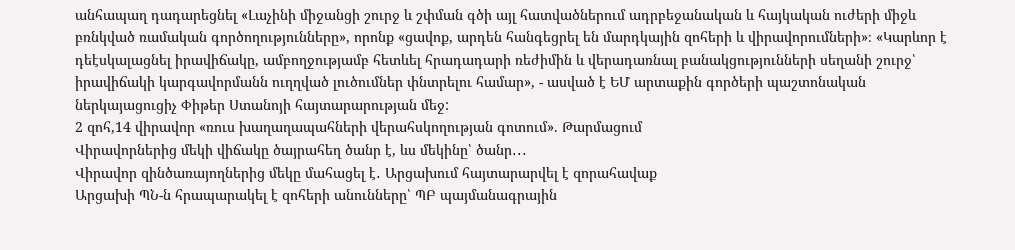անհապաղ դադարեցնել «Լաչինի միջանցի շուրջ և շփման գծի այլ հատվածներում ադրբեջանական և հայկական ուժերի միջև բռնկված ռամական գործողությունները», որոնք «ցավոք, արդեն հանգեցրել են մարդկային զոհերի և վիրավորումների»։ «Կարևոր է դեէսկալացնել իրավիճակը, ամբողջությամբ հետևել հրադադարի ռեժիմին և վերադառնալ բանակցությունների սեղանի շուրջ՝ իրավիճակի կարգավորմանն ուղղված լուծումներ փնտրելու համար», - ասված է ԵՄ արտաքին գործերի պաշտոնական ներկայացուցիչ Փիթեր Ստանոյի հայտարարության մեջ:
2 զոհ,14 վիրավոր «ռուս խաղաղապահների վերահսկողության գոտում». Թարմացում
Վիրավորներից մեկի վիճակը ծայրահեղ ծանր է, ևս մեկինը՝ ծանր․․․
Վիրավոր զինծառայողներից մեկը մահացել է․ Արցախում հայտարարվել է զորահավաք
Արցախի ՊՆ-ն հրապարակել է զոհերի անունները՝ ՊԲ պայմանագրային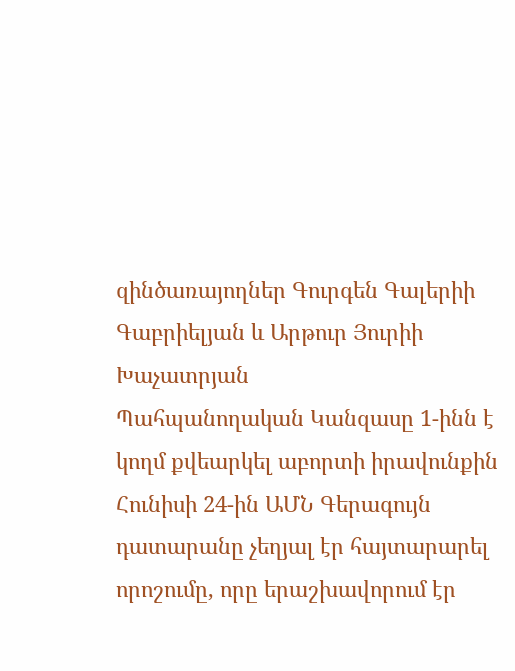զինծառայողներ Գուրգեն Գալերիի Գաբրիելյան և Արթուր Յուրիի Խաչատրյան
Պահպանողական Կանզասը 1-ինն է կողմ քվեարկել աբորտի իրավունքին
Հունիսի 24-ին ԱՄՆ Գերագույն դատարանը չեղյալ էր հայտարարել որոշումը, որը երաշխավորում էր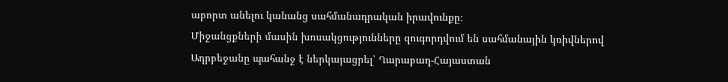աբորտ անելու կանանց սահմանադրական իրավունքը։
Միջանցքների մասին խոսակցությունները զուգորդվում են սահմանային կռիվներով
Ադրբեջանը պահանջ է ներկայացրել՝ Ղարաբաղ-Հայաստան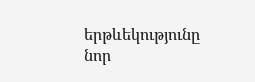երթևեկությունը նոր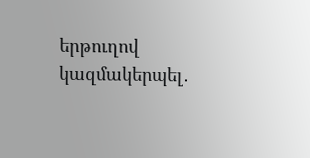երթուղով կազմակերպել․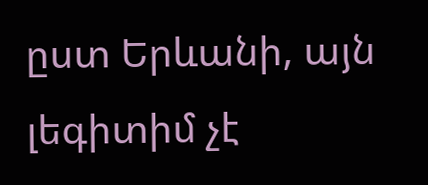ըստ Երևանի, այն լեգիտիմ չէ